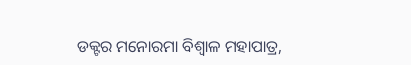ଡକ୍ଟର ମନୋରମା ବିଶ୍ୱାଳ ମହାପାତ୍ର,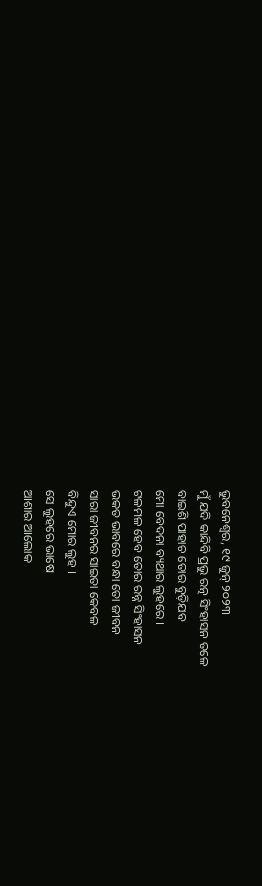ଭୁବନେଶ୍ୱର, ୧୯ ଜୁନ୍ ୨୦୨୩
ମୁଁ ଯଦି କାନ୍ଦିବି ପ୍ରଭୁ ରତ୍ନ ସିଂହାସନ ତଳେ
ବାଇଶି ପାହାଚ ତୋର ବୁଡ଼ିଯବ
ମୋ ବେଦନା ବ୍ୟଥାର ଲୁହରେ ।
ଟଳମଳ ହେବ ତୋର ରନ୍ନ ସିଂହାସନ
ଭକତ ଭାବରେ ବନ୍ଧା ତୋ ଜୀବନ
ସାରା ଜୀବନର ସାଇତା କେବଳ
ବିନ୍ଦୁଏ ମୋର ଲୁହ ।
ସେ ଲୁହରେ ଭାଷେ
ଆଶାର ଆଲୋକ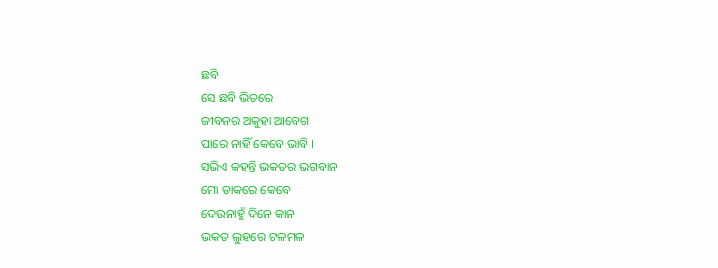ଛବି
ସେ ଛବି ଭିତରେ
ଜୀବନର ଅକୁହା ଆବେଗ
ପାରେ ନାହିଁ କେବେ ଭାବି ।
ସଭିଏ କହନ୍ତି ଭକତର ଭଗବାନ
ମୋ ଡାକରେ କେବେ
ଦେଉନାହୁଁ ଦିନେ କାନ
ଭକତ ଲୁହରେ ଟଳମଳ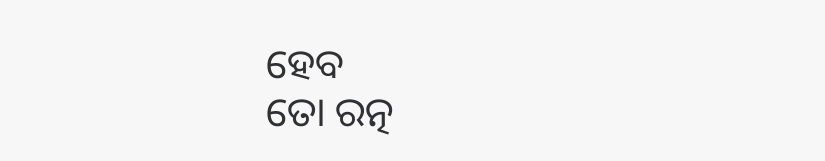ହେବ
ତୋ ରତ୍ନ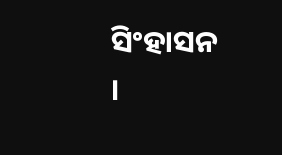ସିଂହାସନ ।